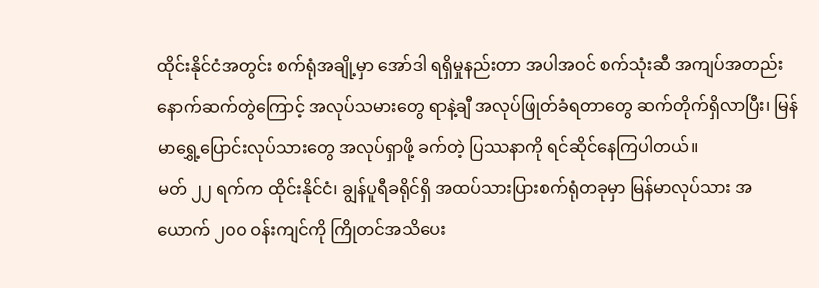ထိုင်းနိုင်ငံအတွင်း စက်ရုံအချို့မှာ အော်ဒါ ရရှိမှုနည်းတာ အပါအဝင် စက်သုံးဆီ အကျပ်အတည်း နောက်ဆက်တွဲကြောင့် အလုပ်သမားတွေ ရာနဲ့ချီ အလုပ်ဖြုတ်ခံရတာတွေ ဆက်တိုက်ရှိလာပြီး၊ မြန်မာရွှေ့ပြောင်းလုပ်သားတွေ အလုပ်ရှာဖို့ ခက်တဲ့ ပြဿနာကို ရင်ဆိုင်နေကြပါတယ်။
မတ် ၂၂ ရက်က ထိုင်းနိုင်ငံ၊ ချွန်ပူရီခရိုင်ရှိ အထပ်သားပြားစက်ရုံတခုမှာ မြန်မာလုပ်သား အယောက် ၂၀၀ ဝန်းကျင်ကို ကြိုတင်အသိပေး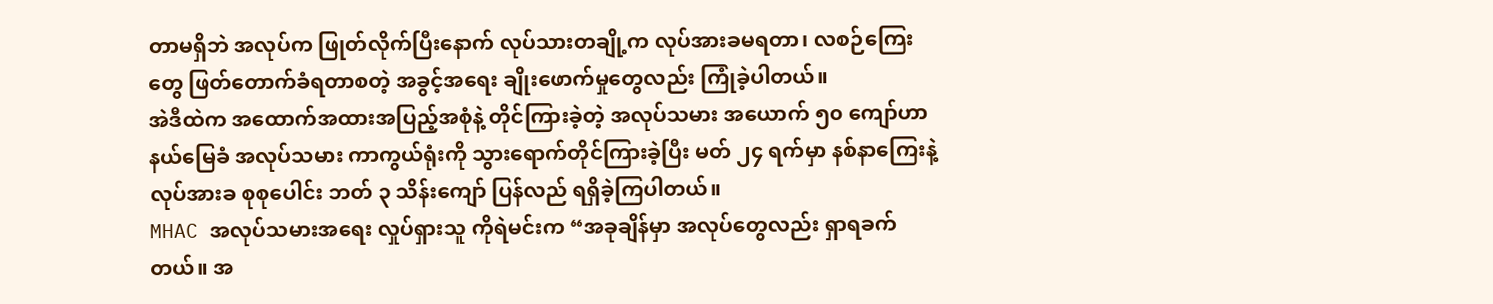တာမရှိဘဲ အလုပ်က ဖြုတ်လိုက်ပြီးနောက် လုပ်သားတချို့က လုပ်အားခမရတာ၊ လစဉ်ကြေးတွေ ဖြတ်တောက်ခံရတာစတဲ့ အခွင့်အရေး ချိုးဖောက်မှုတွေလည်း ကြုံခဲ့ပါတယ်။
အဲဒီထဲက အထောက်အထားအပြည့်အစုံနဲ့ တိုင်ကြားခဲ့တဲ့ အလုပ်သမား အယောက် ၅၀ ကျော်ဟာ နယ်မြေခံ အလုပ်သမား ကာကွယ်ရုံးကို သွားရောက်တိုင်ကြားခဲ့ပြီး မတ် ၂၄ ရက်မှာ နစ်နာကြေးနဲ့ လုပ်အားခ စုစုပေါင်း ဘတ် ၃ သိန်းကျော် ပြန်လည် ရရှိခဲ့ကြပါတယ်။
MHAC အလုပ်သမားအရေး လှုပ်ရှားသူ ကိုရဲမင်းက “အခုချိန်မှာ အလုပ်တွေလည်း ရှာရခက်တယ်။ အ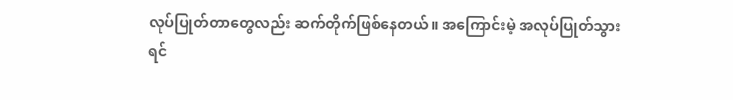လုပ်ပြုတ်တာတွေလည်း ဆက်တိုက်ဖြစ်နေတယ်။ အကြောင်းမဲ့ အလုပ်ပြုတ်သွားရင်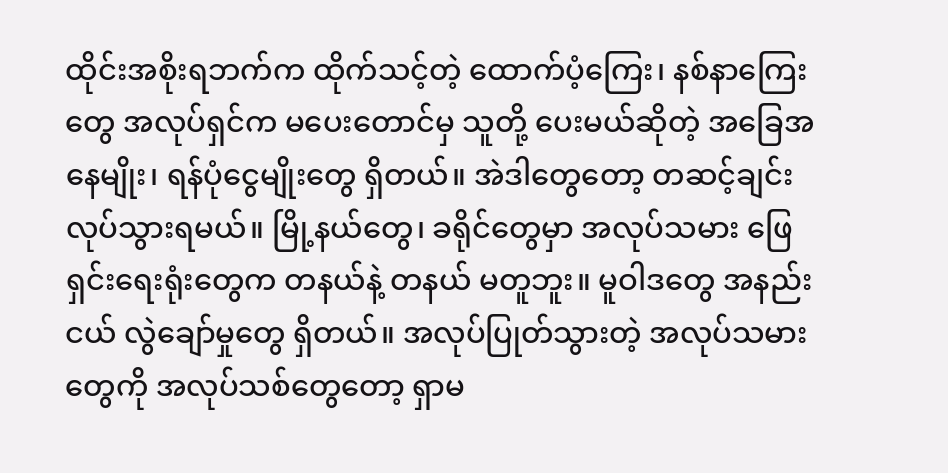ထိုင်းအစိုးရဘက်က ထိုက်သင့်တဲ့ ထောက်ပံ့ကြေး၊ နစ်နာကြေးတွေ အလုပ်ရှင်က မပေးတောင်မှ သူတို့ ပေးမယ်ဆိုတဲ့ အခြေအနေမျိုး၊ ရန်ပုံငွေမျိုးတွေ ရှိတယ်။ အဲဒါတွေတော့ တဆင့်ချင်း လုပ်သွားရမယ်။ မြို့နယ်တွေ၊ ခရိုင်တွေမှာ အလုပ်သမား ဖြေရှင်းရေးရုံးတွေက တနယ်နဲ့ တနယ် မတူဘူး။ မူဝါဒတွေ အနည်းငယ် လွဲချော်မှုတွေ ရှိတယ်။ အလုပ်ပြုတ်သွားတဲ့ အလုပ်သမားတွေကို အလုပ်သစ်တွေတော့ ရှာမ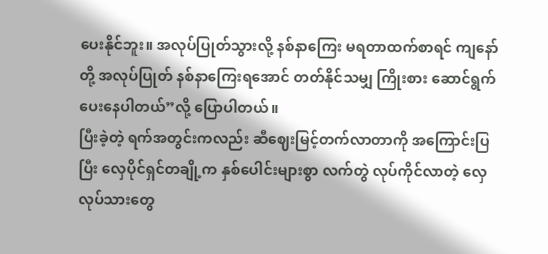ပေးနိုင်ဘူး။ အလုပ်ပြုတ်သွားလို့ နစ်နာကြေး မရတာထက်စာရင် ကျနော်တို့ အလုပ်ပြုတ် နစ်နာကြေးရအောင် တတ်နိုင်သမျှ ကြိုးစား ဆောင်ရွက်ပေးနေပါတယ်”လို့ ပြောပါတယ်။
ပြီးခဲ့တဲ့ ရက်အတွင်းကလည်း ဆီဈေးမြင့်တက်လာတာကို အကြောင်းပြပြီး လှေပိုင်ရှင်တချို့က နှစ်ပေါင်းများစွာ လက်တွဲ လုပ်ကိုင်လာတဲ့ လှေလုပ်သားတွေ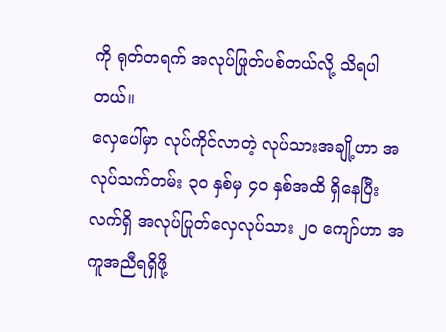ကို ရုတ်တရက် အလုပ်ဖြုတ်ပစ်တယ်လို့ သိရပါတယ်။
လှေပေါ်မှာ လုပ်ကိုင်လာတဲ့ လုပ်သားအချို့ဟာ အလုပ်သက်တမ်း ၃၀ နှစ်မှ ၄၀ နှစ်အထိ ရှိနေပြီး လက်ရှိ အလုပ်ပြုတ်လှေလုပ်သား ၂၀ ကျော်ဟာ အကူအညီရရှိဖို့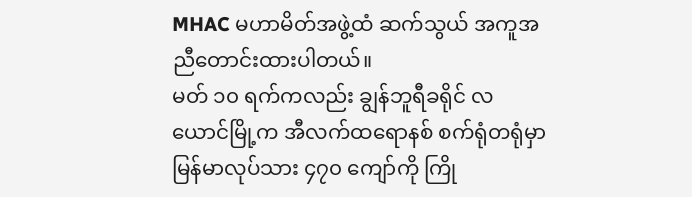MHAC မဟာမိတ်အဖွဲ့ထံ ဆက်သွယ် အကူအညီတောင်းထားပါတယ်။
မတ် ၁၀ ရက်ကလည်း ချွန်ဘူရီခရိုင် လယောင်မြို့က အီလက်ထရောနစ် စက်ရုံတရုံမှာ မြန်မာလုပ်သား ၄၇၀ ကျော်ကို ကြို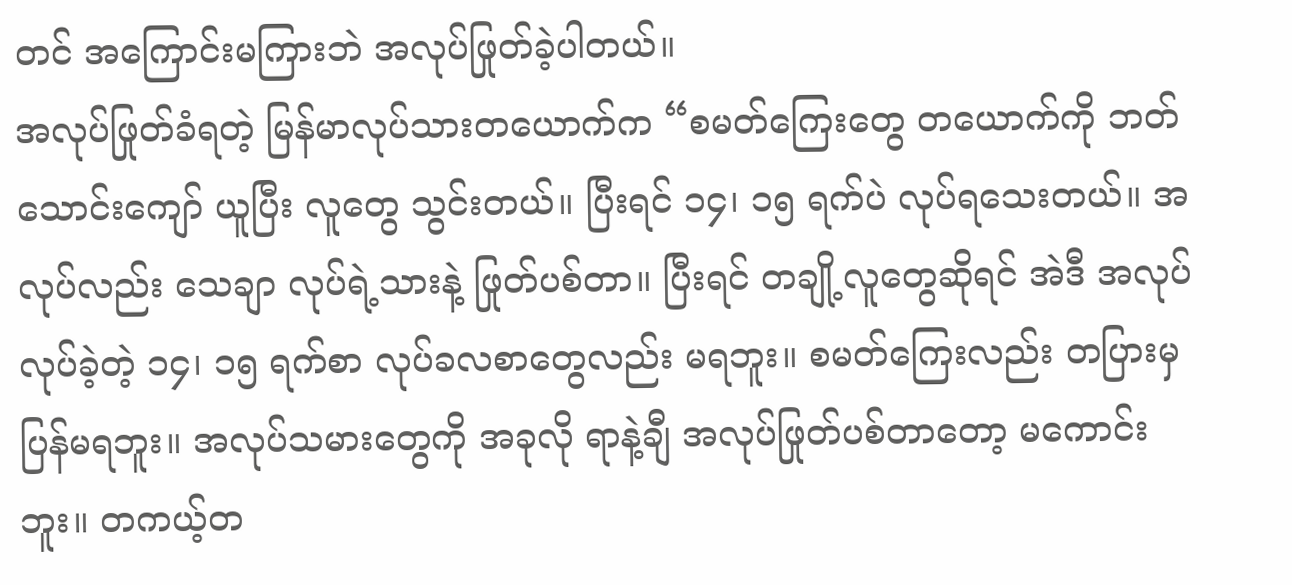တင် အကြောင်းမကြားဘဲ အလုပ်ဖြုတ်ခဲ့ပါတယ်။
အလုပ်ဖြုတ်ခံရတဲ့ မြန်မာလုပ်သားတယောက်က “စမတ်ကြေးတွေ တယောက်ကို ဘတ်သောင်းကျော် ယူပြီး လူတွေ သွင်းတယ်။ ပြီးရင် ၁၄၊ ၁၅ ရက်ပဲ လုပ်ရသေးတယ်။ အလုပ်လည်း သေချာ လုပ်ရဲ့သားနဲ့ ဖြုတ်ပစ်တာ။ ပြီးရင် တချို့လူတွေဆိုရင် အဲဒီ အလုပ်လုပ်ခဲ့တဲ့ ၁၄၊ ၁၅ ရက်စာ လုပ်ခလစာတွေလည်း မရဘူး။ စမတ်ကြေးလည်း တပြားမှ ပြန်မရဘူး။ အလုပ်သမားတွေကို အခုလို ရာနဲ့ချီ အလုပ်ဖြုတ်ပစ်တာတော့ မကောင်းဘူး။ တကယ့်တ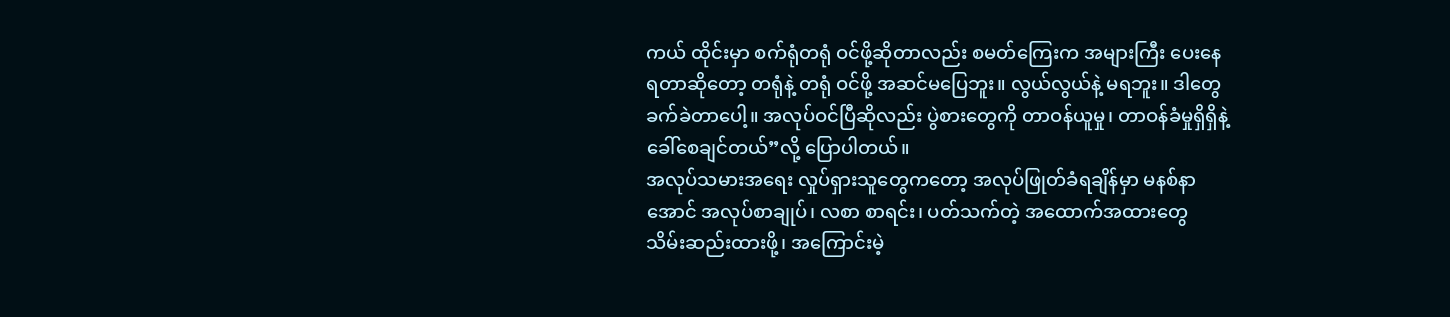ကယ် ထိုင်းမှာ စက်ရုံတရုံ ဝင်ဖို့ဆိုတာလည်း စမတ်ကြေးက အများကြီး ပေးနေရတာဆိုတော့ တရုံနဲ့ တရုံ ဝင်ဖို့ အဆင်မပြေဘူး။ လွယ်လွယ်နဲ့ မရဘူး။ ဒါတွေ ခက်ခဲတာပေါ့။ အလုပ်ဝင်ပြီဆိုလည်း ပွဲစားတွေကို တာဝန်ယူမှု၊ တာဝန်ခံမှုရှိရှိနဲ့ ခေါ်စေချင်တယ်”လို့ ပြောပါတယ်။
အလုပ်သမားအရေး လှုပ်ရှားသူတွေကတော့ အလုပ်ဖြုတ်ခံရချိန်မှာ မနစ်နာအောင် အလုပ်စာချုပ်၊ လစာ စာရင်း၊ ပတ်သက်တဲ့ အထောက်အထားတွေ သိမ်းဆည်းထားဖို့၊ အကြောင်းမဲ့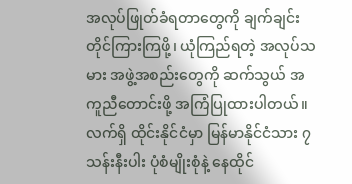အလုပ်ဖြုတ်ခံရတာတွေကို ချက်ချင်း တိုင်ကြားကြဖို့၊ ယုံကြည်ရတဲ့ အလုပ်သမား အဖွဲ့အစည်းတွေကို ဆက်သွယ် အကူညီတောင်းဖို့ အကြံပြုထားပါတယ်။
လက်ရှိ ထိုင်းနိုင်ငံမှာ မြန်မာနိုင်ငံသား ၇ သန်းနီးပါး ပုံစံမျိုးစုံနဲ့ နေထိုင်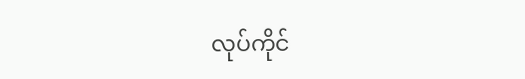လုပ်ကိုင်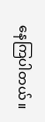နေကြပါတယ်။